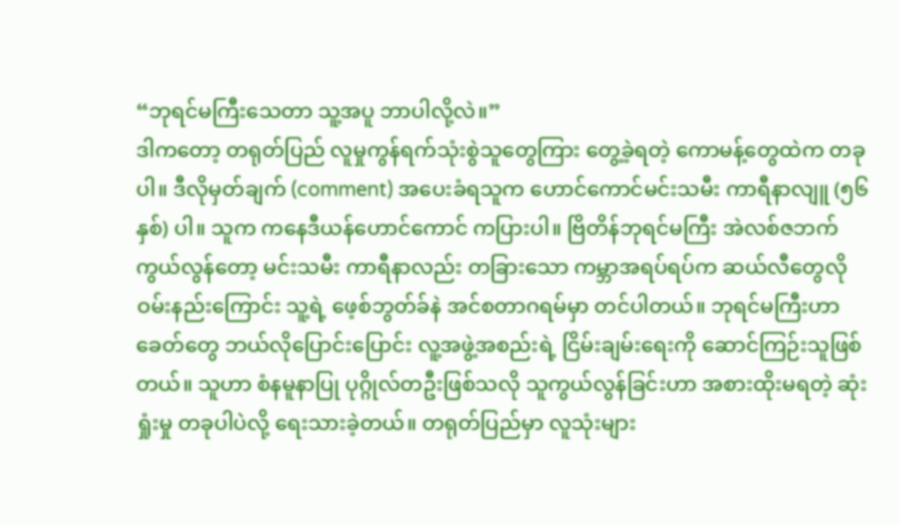“ဘုရင်မကြီးသေတာ သူ့အပူ ဘာပါလို့လဲ။”
ဒါကတော့ တရုတ်ပြည် လူမှုကွန်ရက်သုံးစွဲသူတွေကြား တွေ့ခဲ့ရတဲ့ ကောမန့်တွေထဲက တခုပါ။ ဒီလိုမှတ်ချက် (comment) အပေးခံရသူက ဟောင်ကောင်မင်းသမီး ကာရီနာလျူ (၅၆ နှစ်) ပါ။ သူက ကနေဒီယန်ဟောင်ကောင် ကပြားပါ။ ဗြိတိန်ဘုရင်မကြီး အဲလစ်ဇဘက် ကွယ်လွန်တော့ မင်းသမီး ကာရီနာလည်း တခြားသော ကမ္ဘာအရပ်ရပ်က ဆယ်လီတွေလို ဝမ်းနည်းကြောင်း သူ့ရဲ့ ဖေ့စ်ဘွတ်ခ်နဲ အင်စတာဂရမ်မှာ တင်ပါတယ်။ ဘုရင်မကြီးဟာ ခေတ်တွေ ဘယ်လိုပြောင်းပြောင်း လူ့အဖွဲ့အစည်းရဲ့ ငြိမ်းချမ်းရေးကို ဆောင်ကြဉ်းသူဖြစ်တယ်။ သူဟာ စံနမူနာပြု ပုဂ္ဂိုလ်တဦးဖြစ်သလို သူကွယ်လွန်ခြင်းဟာ အစားထိုးမရတဲ့ ဆုံးရှုံးမှု တခုပါပဲလို့ ရေးသားခဲ့တယ်။ တရုတ်ပြည်မှာ လူသုံးများ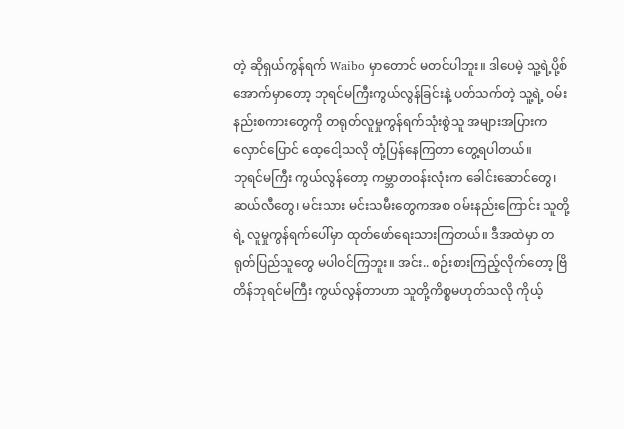တဲ့ ဆိုရှယ်ကွန်ရက် Waibo မှာတောင် မတင်ပါဘူး။ ဒါပေမဲ့ သူ့ရဲ့ပို့စ်အောက်မှာတော့ ဘုရင်မကြီးကွယ်လွန်ခြင်းနဲ့ ပတ်သက်တဲ့ သူ့ရဲ့ ဝမ်းနည်းစကားတွေကို တရုတ်လူမှုကွန်ရက်သုံးစွဲသူ အများအပြားက လှောင်ပြောင် ထေ့ငေါ့သလို တုံ့ပြန်နေကြတာ တွေ့ရပါတယ်။
ဘုရင်မကြီး ကွယ်လွန်တော့ ကမ္ဘာတဝန်းလုံးက ခေါင်းဆောင်တွေ၊ ဆယ်လီတွေ၊ မင်းသား မင်းသမီးတွေကအစ ဝမ်းနည်းကြောင်း သူတို့ရဲ့ လူမှုကွန်ရက်ပေါ်မှာ ထုတ်ဖော်ရေးသားကြတယ်။ ဒီအထဲမှာ တရုတ်ပြည်သူတွေ မပါဝင်ကြဘူး။ အင်း.. စဉ်းစားကြည့်လိုက်တော့ ဗြိတိန်ဘုရင်မကြီး ကွယ်လွန်တာဟာ သူတို့ကိစ္စမဟုတ်သလို ကိုယ့်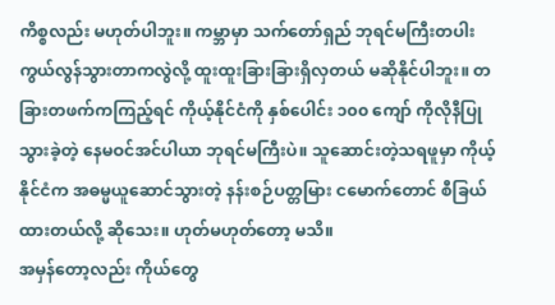ကိစ္စလည်း မဟုတ်ပါဘူး။ ကမ္ဘာမှာ သက်တော်ရှည် ဘုရင်မကြီးတပါး ကွယ်လွန်သွားတာကလွဲလို့ ထူးထူးခြားခြားရှိလှတယ် မဆိုနိုင်ပါဘူး။ တခြားတဖက်ကကြည့်ရင် ကိုယ့်နိုင်ငံကို နှစ်ပေါင်း ၁၀၀ ကျော် ကိုလိုနီပြုသွားခဲ့တဲ့ နေမဝင်အင်ပါယာ ဘုရင်မကြီးပဲ။ သူဆောင်းတဲ့သရဖူမှာ ကိုယ့်နိုင်ငံက အဓမ္မယူဆောင်သွားတဲ့ နန်းစဉ်ပတ္တမြား ငမောက်တောင် စီခြယ်ထားတယ်လို့ ဆိုသေး။ ဟုတ်မဟုတ်တော့ မသိ။
အမှန်တော့လည်း ကိုယ်တွေ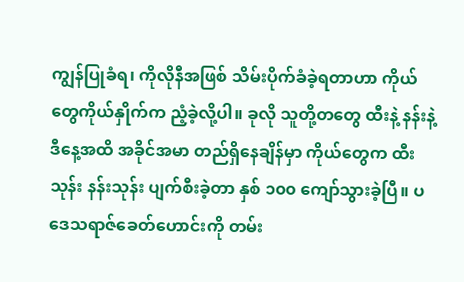ကျွန်ပြုခံရ၊ ကိုလိုနီအဖြစ် သိမ်းပိုက်ခံခဲ့ရတာဟာ ကိုယ်တွေကိုယ်နှိုက်က ညံ့ခဲ့လို့ပါ။ ခုလို သူတို့တတွေ ထီးနဲ့ နန်းနဲ့ ဒီနေ့အထိ အခိုင်အမာ တည်ရှိနေချိန်မှာ ကိုယ်တွေက ထီးသုန်း နန်းသုန်း ပျက်စီးခဲ့တာ နှစ် ၁၀၀ ကျော်သွားခဲ့ပြီ။ ပဒေသရာဇ်ခေတ်ဟောင်းကို တမ်း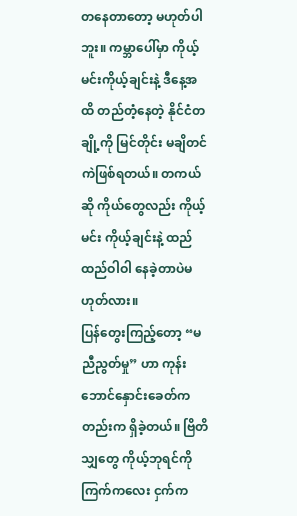တနေတာတော့ မဟုတ်ပါဘူး။ ကမ္ဘာပေါ်မှာ ကိုယ့်မင်းကိုယ့်ချင်းနဲ့ ဒီနေ့အထိ တည်တံ့နေတဲ့ နိုင်ငံတချို့ကို မြင်တိုင်း မချိတင်ကဲဖြစ်ရတယ်။ တကယ်ဆို ကိုယ်တွေလည်း ကိုယ့်မင်း ကိုယ့်ချင်းနဲ့ ထည်ထည်ဝါဝါ နေခဲ့တာပဲမဟုတ်လား။
ပြန်တွေးကြည့်တော့ “မညီညွတ်မှု” ဟာ ကုန်းဘောင်နှောင်းခေတ်ကတည်းက ရှိခဲ့တယ်။ ဗြိတိသျှတွေ ကိုယ့်ဘုရင်ကို ကြက်ကလေး ငှက်က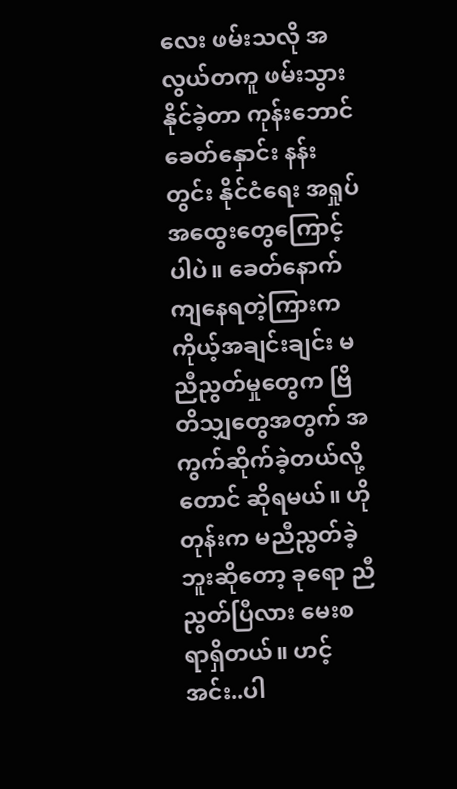လေး ဖမ်းသလို အလွယ်တကူ ဖမ်းသွားနိုင်ခဲ့တာ ကုန်းဘောင်ခေတ်နှောင်း နန်းတွင်း နိုင်ငံရေး အရှုပ်အထွေးတွေကြောင့်ပါပဲ။ ခေတ်နောက်ကျနေရတဲ့ကြားက ကိုယ့်အချင်းချင်း မညီညွတ်မှုတွေက ဗြိတိသျှတွေအတွက် အကွက်ဆိုက်ခဲ့တယ်လို့တောင် ဆိုရမယ်။ ဟိုတုန်းက မညီညွတ်ခဲ့ဘူးဆိုတော့ ခုရော ညီညွတ်ပြီလား မေးစရာရှိတယ်။ ဟင့်အင်း..ပါ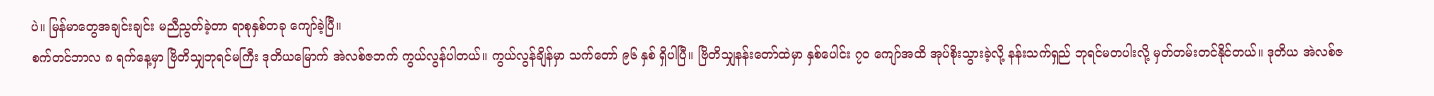ပဲ။ မြန်မာတွေအချင်းချင်း မညီညွတ်ခဲ့တာ ရာစုနှစ်တခု ကျော်ခဲ့ပြီ။
စက်တင်ဘာလ ၈ ရက်နေ့မှာ ဗြိတိသျှဘုရင်မကြီး ဒုတိယမြောက် အဲလစ်ဇဘက် ကွယ်လွန်ပါတယ်။ ကွယ်လွန်ချိန်မှာ သက်တော် ၉၆ နှစ် ရှိပါပြီ။ ဗြိတိသျှနန်းတော်ထဲမှာ နှစ်ပေါင်း ၇၀ ကျော်အထိ အုပ်စိုးသွားခဲ့လို့ နန်းသက်ရှည် ဘုရင်မတပါးလို့ မှတ်တမ်းတင်နိုင်တယ်။ ဒုတိယ အဲလစ်ဇ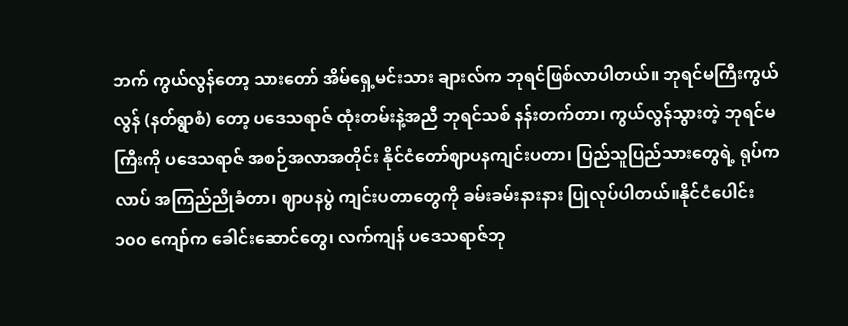ဘက် ကွယ်လွန်တော့ သားတော် အိမ်ရှေ့မင်းသား ချားလ်က ဘုရင်ဖြစ်လာပါတယ်။ ဘုရင်မကြီးကွယ်လွန် (နတ်ရွာစံ) တော့ ပဒေသရာဇ် ထုံးတမ်းနဲ့အညီ ဘုရင်သစ် နန်းတက်တာ၊ ကွယ်လွန်သွားတဲ့ ဘုရင်မကြီးကို ပဒေသရာဇ် အစဉ်အလာအတိုင်း နိုင်ငံတော်ဈာပနကျင်းပတာ၊ ပြည်သူပြည်သားတွေရဲ့ ရုပ်ကလာပ် အကြည်ညိုခံတာ၊ ဈာပနပွဲ ကျင်းပတာတွေကို ခမ်းခမ်းနားနား ပြုလုပ်ပါတယ်။နိုင်ငံပေါင်း ၁၀၀ ကျော်က ခေါင်းဆောင်တွေ၊ လက်ကျန် ပဒေသရာဇ်ဘု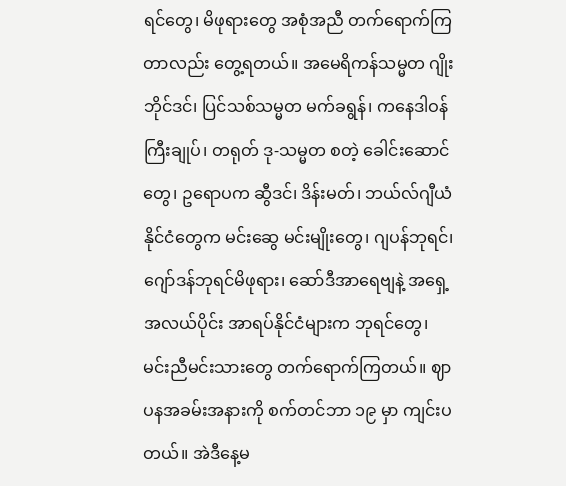ရင်တွေ၊ မိဖုရားတွေ အစုံအညီ တက်ရောက်ကြတာလည်း တွေ့ရတယ်။ အမေရိကန်သမ္မတ ဂျိုးဘိုင်ဒင်၊ ပြင်သစ်သမ္မတ မက်ခရွန်၊ ကနေဒါဝန်ကြီးချုပ်၊ တရုတ် ဒု-သမ္မတ စတဲ့ ခေါင်းဆောင်တွေ၊ ဥရောပက ဆွီဒင်၊ ဒိန်းမတ်၊ ဘယ်လ်ဂျီယံနိုင်ငံတွေက မင်းဆွေ မင်းမျိုးတွေ၊ ဂျပန်ဘုရင်၊ ဂျော်ဒန်ဘုရင်မိဖုရား၊ ဆော်ဒီအာရေဗျနဲ့ အရှေ့အလယ်ပိုင်း အာရပ်နိုင်ငံများက ဘုရင်တွေ၊ မင်းညီမင်းသားတွေ တက်ရောက်ကြတယ်။ ဈာပနအခမ်းအနားကို စက်တင်ဘာ ၁၉ မှာ ကျင်းပတယ်။ အဲဒီနေ့မ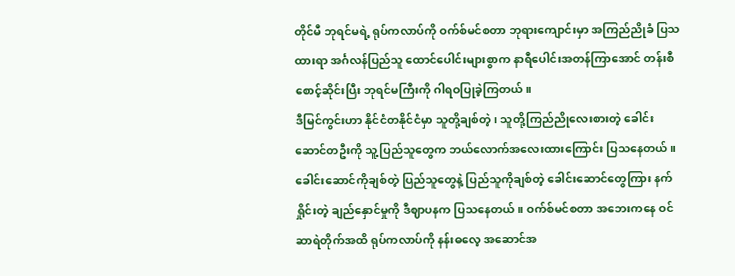တိုင်မီ ဘုရင်မရဲ့ ရုပ်ကလာပ်ကို ဝက်စ်မင်စတာ ဘုရားကျောင်းမှာ အကြည်ညိုခံ ပြသထားရာ အင်္ဂလန်ပြည်သူ ထောင်ပေါင်းများစွာက နာရီပေါင်းအတန်ကြာအောင် တန်းစီစောင့်ဆိုင်းပြီး ဘုရင်မကြီးကို ဂါရဝပြုခဲ့ကြတယ်။
ဒီမြင်ကွင်းဟာ နိုင်ငံတနိုင်ငံမှာ သူတို့ချစ်တဲ့၊ သူတို့ကြည်ညိုလေးစားတဲ့ ခေါင်းဆောင်တဦးကို သူ့ပြည်သူတွေက ဘယ်လောက်အလေးထားကြောင်း ပြသနေတယ်။ ခေါင်းဆောင်ကိုချစ်တဲ့ ပြည်သူတွေနဲ့ ပြည်သူကိုချစ်တဲ့ ခေါင်းဆောင်တွေကြား နက်ရှိုင်းတဲ့ ချည်နှောင်မှုကို ဒီဈာပနက ပြသနေတယ်။ ဝက်စ်မင်စတာ အဘေးကနေ ဝင်ဆာရဲတိုက်အထိ ရုပ်ကလာပ်ကို နန်းဓလေ့ အဆောင်အ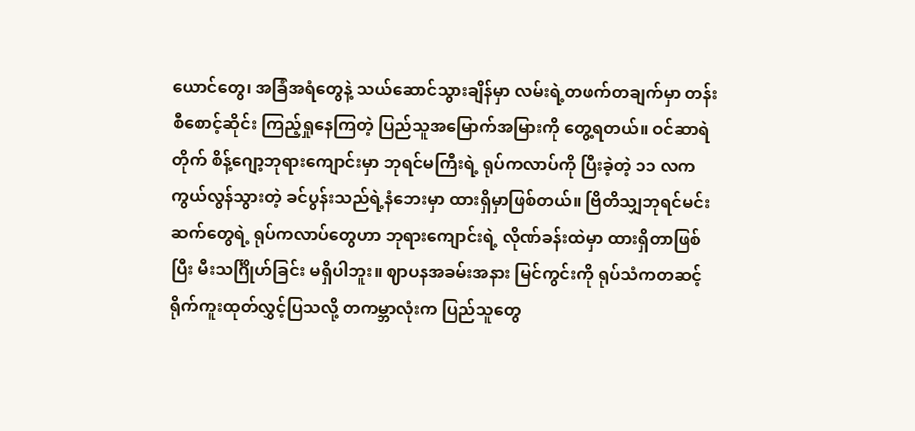ယောင်တွေ၊ အခြံအရံတွေနဲ့ သယ်ဆောင်သွားချိန်မှာ လမ်းရဲ့တဖက်တချက်မှာ တန်းစီစောင့်ဆိုင်း ကြည့်ရှုနေကြတဲ့ ပြည်သူအမြောက်အမြားကို တွေ့ရတယ်။ ဝင်ဆာရဲတိုက် စိန့်ဂျော့ဘုရားကျောင်းမှာ ဘုရင်မကြီးရဲ့ ရုပ်ကလာပ်ကို ပြီးခဲ့တဲ့ ၁၁ လက ကွယ်လွန်သွားတဲ့ ခင်ပွန်းသည်ရဲ့နံဘေးမှာ ထားရှိမှာဖြစ်တယ်။ ဗြိတိသျှဘုရင်မင်းဆက်တွေရဲ့ ရုပ်ကလာပ်တွေဟာ ဘုရားကျောင်းရဲ့ လိုဏ်ခန်းထဲမှာ ထားရှိတာဖြစ်ပြီး မီးသင်္ဂြိုဟ်ခြင်း မရှိပါဘူး။ ဈာပနအခမ်းအနား မြင်ကွင်းကို ရုပ်သံကတဆင့် ရိုက်ကူးထုတ်လွှင့်ပြသလို့ တကမ္ဘာလုံးက ပြည်သူတွေ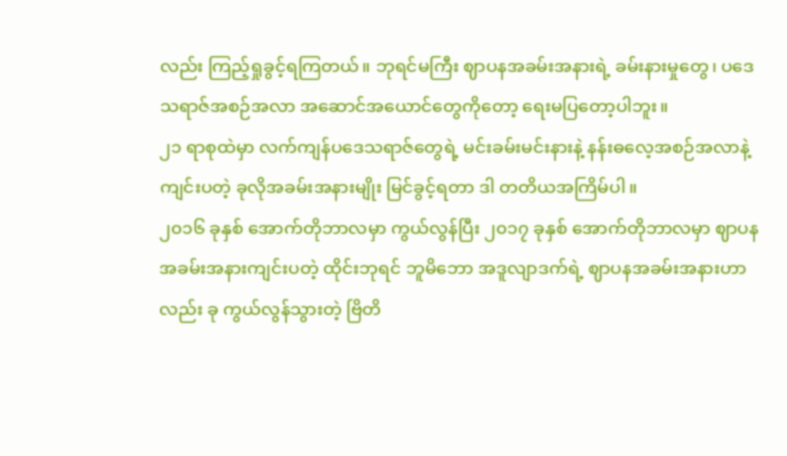လည်း ကြည့်ရှုခွင့်ရကြတယ်။ ဘုရင်မကြီး ဈာပနအခမ်းအနားရဲ့ ခမ်းနားမှုတွေ၊ ပဒေသရာဇ်အစဉ်အလာ အဆောင်အယောင်တွေကိုတော့ ရေးမပြတော့ပါဘူး။
၂၁ ရာစုထဲမှာ လက်ကျန်ပဒေသရာဇ်တွေရဲ့ မင်းခမ်းမင်းနားနဲ့ နန်းဓလေ့အစဉ်အလာနဲ့ ကျင်းပတဲ့ ခုလိုအခမ်းအနားမျိုး မြင်ခွင့်ရတာ ဒါ တတိယအကြိမ်ပါ။
၂၀၁၆ ခုနှစ် အောက်တိုဘာလမှာ ကွယ်လွန်ပြီး ၂၀၁၇ ခုနှစ် အောက်တိုဘာလမှာ ဈာပနအခမ်းအနားကျင်းပတဲ့ ထိုင်းဘုရင် ဘူမိဘော အဒူလျာဒက်ရဲ့ ဈာပနအခမ်းအနားဟာလည်း ခု ကွယ်လွန်သွားတဲ့ ဗြိတိ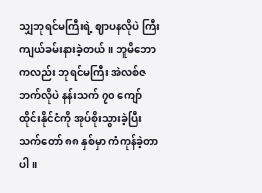သျှဘုရင်မကြီးရဲ့ ဈာပနလိုပဲ ကြီးကျယ်ခမ်းနားခဲ့တယ်။ ဘူမိဘောကလည်း ဘုရင်မကြီး အဲလစ်ဇဘက်လိုပဲ နန်းသက် ၇၀ ကျော် ထိုင်းနိုင်ငံကို အုပ်စိုးသွားခဲ့ပြီး သက်တော် ၈၈ နှစ်မှာ ကံကုန်ခဲ့တာပါ။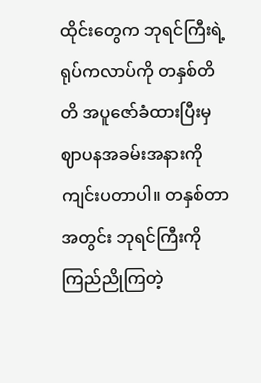ထိုင်းတွေက ဘုရင်ကြီးရဲ့ ရုပ်ကလာပ်ကို တနှစ်တိတိ အပူဇော်ခံထားပြီးမှ ဈာပနအခမ်းအနားကို ကျင်းပတာပါ။ တနှစ်တာအတွင်း ဘုရင်ကြီးကို ကြည်ညိုကြတဲ့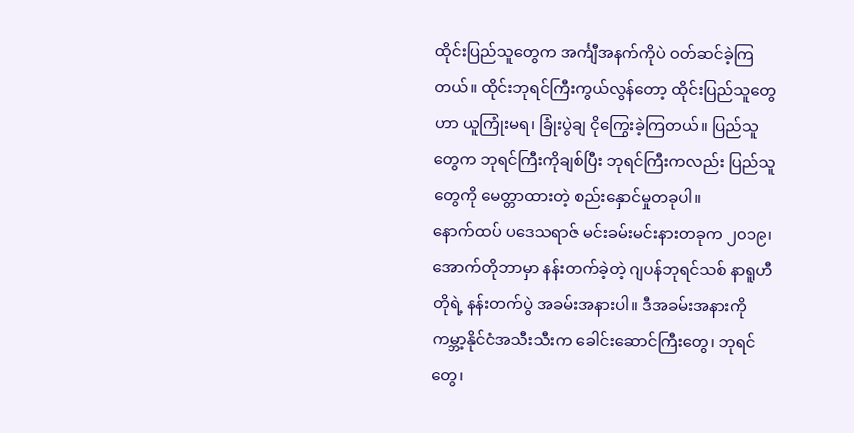ထိုင်းပြည်သူတွေက အင်္ကျီအနက်ကိုပဲ ဝတ်ဆင်ခဲ့ကြတယ်။ ထိုင်းဘုရင်ကြီးကွယ်လွန်တော့ ထိုင်းပြည်သူတွေဟာ ယူကြုံးမရ၊ ခြုံးပွဲချ ငိုကြွေးခဲ့ကြတယ်။ ပြည်သူတွေက ဘုရင်ကြီးကိုချစ်ပြီး ဘုရင်ကြီးကလည်း ပြည်သူတွေကို မေတ္တာထားတဲ့ စည်းနှောင်မှုတခုပါ။
နောက်ထပ် ပဒေသရာဇ် မင်းခမ်းမင်းနားတခုက ၂၀၁၉၊ အောက်တိုဘာမှာ နန်းတက်ခဲ့တဲ့ ဂျပန်ဘုရင်သစ် နာရူဟီတိုရဲ့ နန်းတက်ပွဲ အခမ်းအနားပါ။ ဒီအခမ်းအနားကို ကမ္ဘာ့နိုင်ငံအသီးသီးက ခေါင်းဆောင်ကြီးတွေ၊ ဘုရင်တွေ၊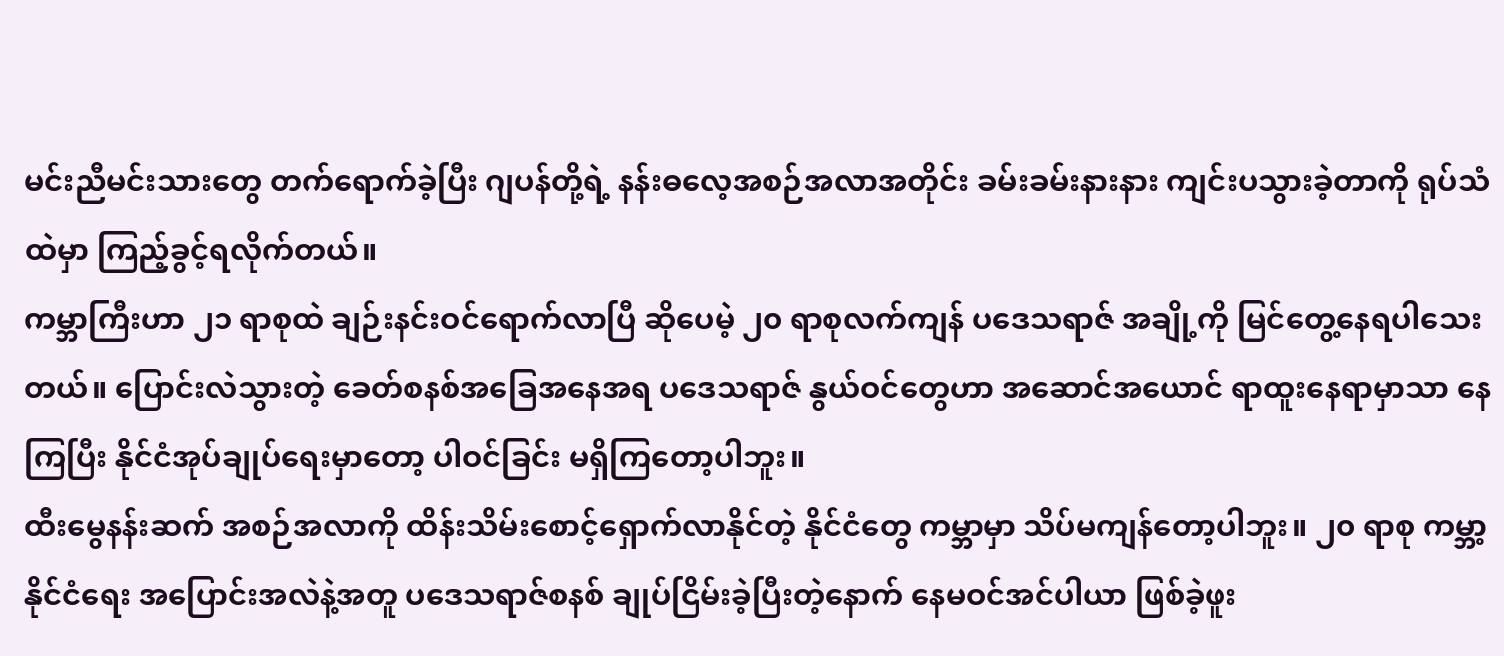မင်းညီမင်းသားတွေ တက်ရောက်ခဲ့ပြီး ဂျပန်တို့ရဲ့ နန်းဓလေ့အစဉ်အလာအတိုင်း ခမ်းခမ်းနားနား ကျင်းပသွားခဲ့တာကို ရုပ်သံထဲမှာ ကြည့်ခွင့်ရလိုက်တယ်။
ကမ္ဘာကြီးဟာ ၂၁ ရာစုထဲ ချဉ်းနင်းဝင်ရောက်လာပြီ ဆိုပေမဲ့ ၂၀ ရာစုလက်ကျန် ပဒေသရာဇ် အချို့ကို မြင်တွေ့နေရပါသေးတယ်။ ပြောင်းလဲသွားတဲ့ ခေတ်စနစ်အခြေအနေအရ ပဒေသရာဇ် နွယ်ဝင်တွေဟာ အဆောင်အယောင် ရာထူးနေရာမှာသာ နေကြပြီး နိုင်ငံအုပ်ချုပ်ရေးမှာတော့ ပါဝင်ခြင်း မရှိကြတော့ပါဘူး။
ထီးမွေနန်းဆက် အစဉ်အလာကို ထိန်းသိမ်းစောင့်ရှောက်လာနိုင်တဲ့ နိုင်ငံတွေ ကမ္ဘာမှာ သိပ်မကျန်တော့ပါဘူး။ ၂၀ ရာစု ကမ္ဘာ့နိုင်ငံရေး အပြောင်းအလဲနဲ့အတူ ပဒေသရာဇ်စနစ် ချုပ်ငြိမ်းခဲ့ပြီးတဲ့နောက် နေမဝင်အင်ပါယာ ဖြစ်ခဲ့ဖူး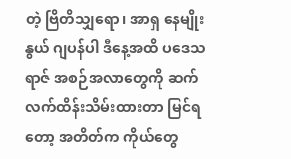တဲ့ ဗြိတိသျှရော၊ အာရှ နေမျိုးနွယ် ဂျပန်ပါ ဒီနေ့အထိ ပဒေသရာဇ် အစဉ်အလာတွေကို ဆက်လက်ထိန်းသိမ်းထားတာ မြင်ရတော့ အတိတ်က ကိုယ်တွေ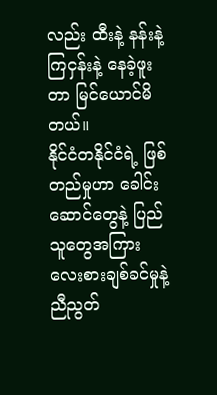လည်း ထီးနဲ့ နန်းနဲ့ ကြငှန်းနဲ့ နေခဲ့ဖူးတာ မြင်ယောင်မိတယ်။
နိုင်ငံတနိုင်ငံရဲ့ ဖြစ်တည်မှုဟာ ခေါင်းဆောင်တွေနဲ့ ပြည်သူတွေအကြား လေးစားချစ်ခင်မှုနဲ့ ညီညွတ်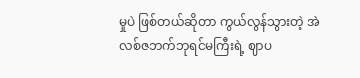မှုပဲ ဖြစ်တယ်ဆိုတာ ကွယ်လွန်သွားတဲ့ အဲလစ်ဇဘက်ဘုရင်မကြီးရဲ့ ဈာပ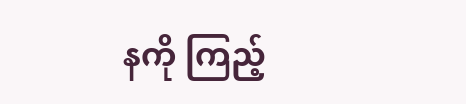နကို ကြည့်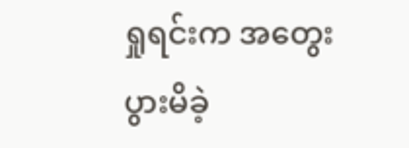ရှုရင်းက အတွေးပွားမိခဲ့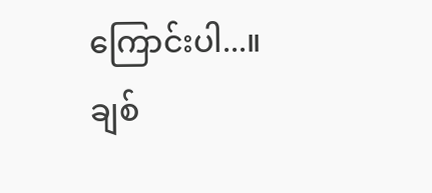ကြောင်းပါ...။
ချစ်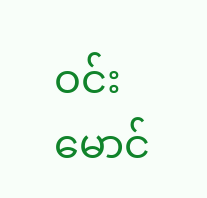ဝင်းမောင်